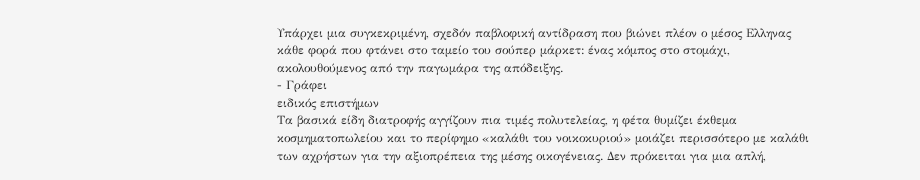Υπάρχει μια συγκεκριμένη, σχεδόν παβλοφική αντίδραση που βιώνει πλέον ο μέσος Ελληνας κάθε φορά που φτάνει στο ταμείο του σούπερ μάρκετ: ένας κόμπος στο στομάχι, ακολουθούμενος από την παγωμάρα της απόδειξης.
- Γράφει
ειδικός επιστήμων
Τα βασικά είδη διατροφής αγγίζουν πια τιμές πολυτελείας, η φέτα θυμίζει έκθεμα κοσμηματοπωλείου και το περίφημο «καλάθι του νοικοκυριού» μοιάζει περισσότερο με καλάθι των αχρήστων για την αξιοπρέπεια της μέσης οικογένειας. Δεν πρόκειται για μια απλή,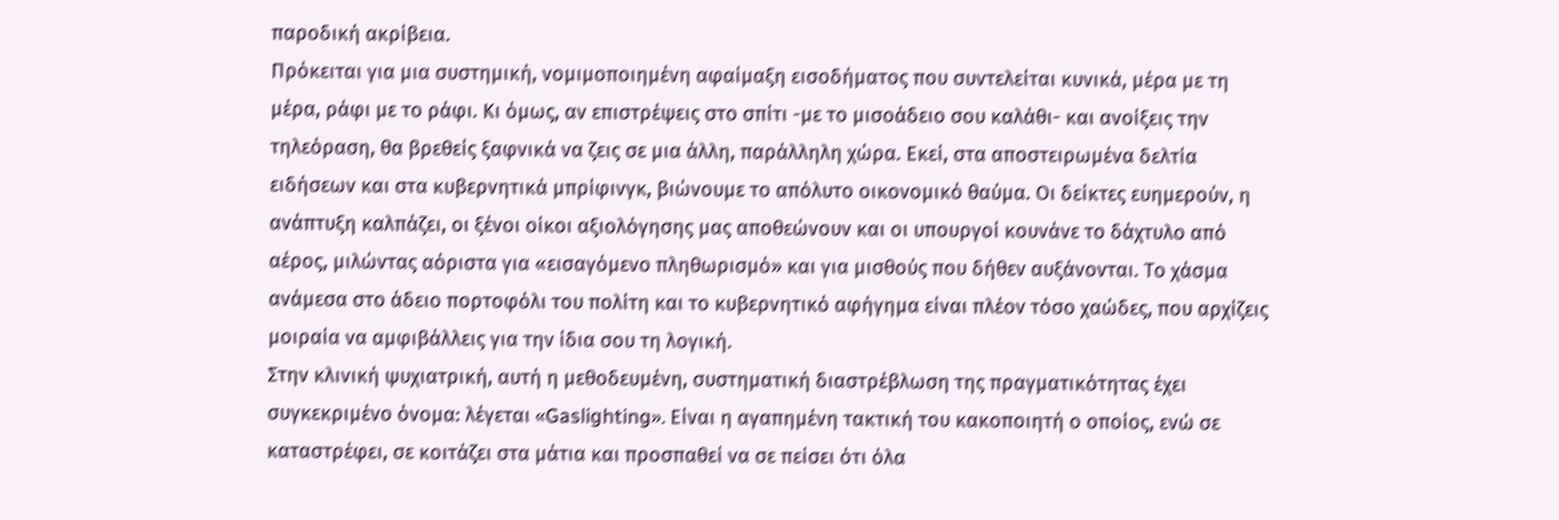παροδική ακρίβεια.
Πρόκειται για μια συστημική, νομιμοποιημένη αφαίμαξη εισοδήματος που συντελείται κυνικά, μέρα με τη μέρα, ράφι με το ράφι. Κι όμως, αν επιστρέψεις στο σπίτι -με τo μισοάδειο σου καλάθι- και ανοίξεις την τηλεόραση, θα βρεθείς ξαφνικά να ζεις σε μια άλλη, παράλληλη χώρα. Εκεί, στα αποστειρωμένα δελτία ειδήσεων και στα κυβερνητικά μπρίφινγκ, βιώνουμε το απόλυτο οικονομικό θαύμα. Οι δείκτες ευημερούν, η ανάπτυξη καλπάζει, οι ξένοι οίκοι αξιολόγησης μας αποθεώνουν και οι υπουργοί κουνάνε το δάχτυλο από αέρος, μιλώντας αόριστα για «εισαγόμενο πληθωρισμό» και για μισθούς που δήθεν αυξάνονται. Το χάσμα ανάμεσα στο άδειο πορτοφόλι του πολίτη και το κυβερνητικό αφήγημα είναι πλέον τόσο χαώδες, που αρχίζεις μοιραία να αμφιβάλλεις για την ίδια σου τη λογική.
Στην κλινική ψυχιατρική, αυτή η μεθοδευμένη, συστηματική διαστρέβλωση της πραγματικότητας έχει συγκεκριμένο όνομα: λέγεται «Gaslighting». Είναι η αγαπημένη τακτική του κακοποιητή ο οποίος, ενώ σε καταστρέφει, σε κοιτάζει στα μάτια και προσπαθεί να σε πείσει ότι όλα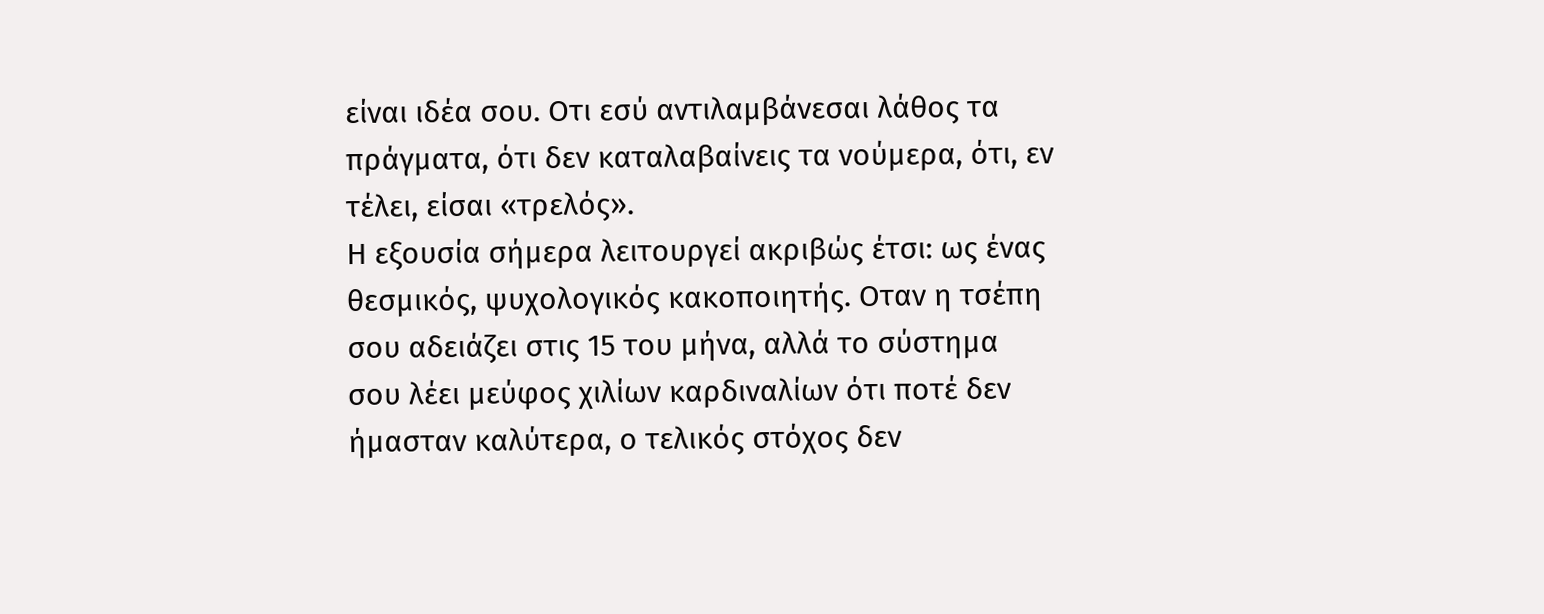είναι ιδέα σου. Οτι εσύ αντιλαμβάνεσαι λάθος τα πράγματα, ότι δεν καταλαβαίνεις τα νούμερα, ότι, εν τέλει, είσαι «τρελός».
Η εξουσία σήμερα λειτουργεί ακριβώς έτσι: ως ένας θεσμικός, ψυχολογικός κακοποιητής. Οταν η τσέπη σου αδειάζει στις 15 του μήνα, αλλά το σύστημα σου λέει μεύφος χιλίων καρδιναλίων ότι ποτέ δεν ήμασταν καλύτερα, ο τελικός στόχος δεν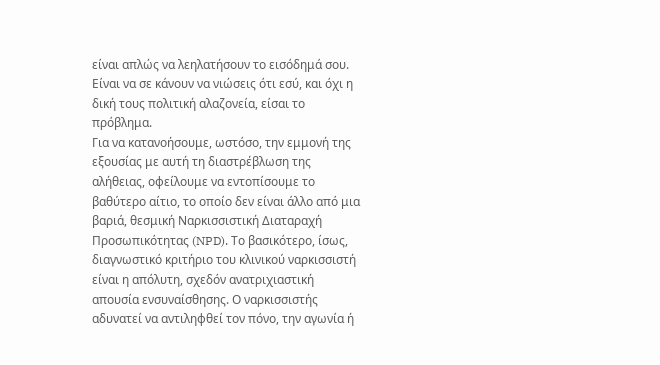είναι απλώς να λεηλατήσουν το εισόδημά σου. Είναι να σε κάνουν να νιώσεις ότι εσύ, και όχι η δική τους πολιτική αλαζονεία, είσαι το πρόβλημα.
Για να κατανοήσουμε, ωστόσο, την εμμονή της εξουσίας με αυτή τη διαστρέβλωση της αλήθειας, οφείλουμε να εντοπίσουμε το βαθύτερο αίτιο, το οποίο δεν είναι άλλο από μια βαριά, θεσμική Ναρκισσιστική Διαταραχή Προσωπικότητας (NPD). Το βασικότερο, ίσως, διαγνωστικό κριτήριο του κλινικού ναρκισσιστή είναι η απόλυτη, σχεδόν ανατριχιαστική απουσία ενσυναίσθησης. Ο ναρκισσιστής αδυνατεί να αντιληφθεί τον πόνο, την αγωνία ή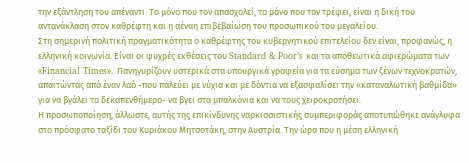την εξάντληση του απέναντι. Το μόνο που τον απασχολεί, το μόνο που τον τρέφει, είναι η δική του αντανάκλαση στον καθρέφτη και η αέναη επιβεβαίωση του προσωπικού του μεγαλείου.
Στη σημερινή πολιτική πραγματικότητα ο καθρέφτης του κυβερνητικού επιτελείου δεν είναι, προφανώς, η ελληνική κοινωνία. Είναι οι ψυχρές εκθέσεις του Standard & Poor’s και τα αποθεωτικά αφιερώματα των «Financial Times». Πανηγυρίζουν υστερικά στα υπουργικά γραφεία για τα εύσημα των ξένων τεχνοκρατών, απαιτώντας από έναν λαό -που παλεύει με νύχια και με δόντια να εξασφαλίσει την «καταναλωτική βαθμίδα» για να βγάλει το δεκαπενθήμερο- να βγει στα μπαλκόνια και να τους χειροκροτήσει.
Η προσωποποίηση, άλλωστε, αυτής της επικίνδυνης ναρκισσιστικής συμπεριφοράς αποτυπώθηκε ανάγλυφα στο πρόσφατο ταξίδι του Κυριάκου Μητσοτάκη, στην Αυστρία. Την ώρα που η μέση ελληνική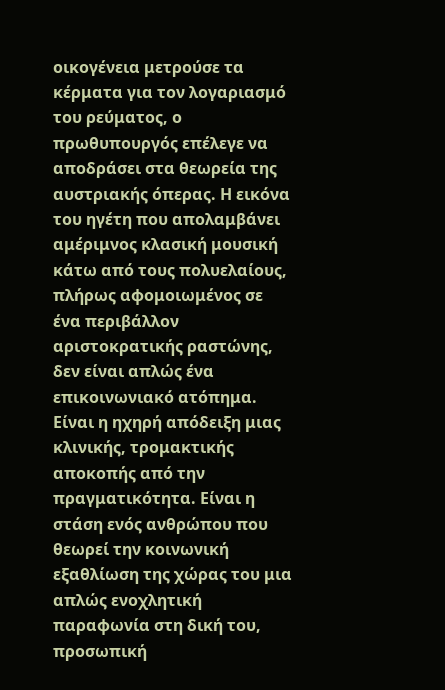οικογένεια μετρούσε τα κέρματα για τον λογαριασμό του ρεύματος, ο πρωθυπουργός επέλεγε να αποδράσει στα θεωρεία της αυστριακής όπερας. Η εικόνα του ηγέτη που απολαμβάνει αμέριμνος κλασική μουσική κάτω από τους πολυελαίους, πλήρως αφομοιωμένος σε ένα περιβάλλον αριστοκρατικής ραστώνης, δεν είναι απλώς ένα επικοινωνιακό ατόπημα. Είναι η ηχηρή απόδειξη μιας κλινικής, τρομακτικής αποκοπής από την πραγματικότητα. Είναι η στάση ενός ανθρώπου που θεωρεί την κοινωνική εξαθλίωση της χώρας του μια απλώς ενοχλητική παραφωνία στη δική του, προσωπική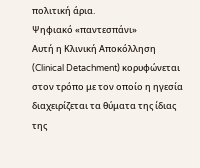πολιτική άρια.
Ψηφιακό «παντεσπάνι»
Αυτή η Κλινική Αποκόλληση (Clinical Detachment) κορυφώνεται στον τρόπο με τον οποίο η ηγεσία διαχειρίζεται τα θύματα της ίδιας της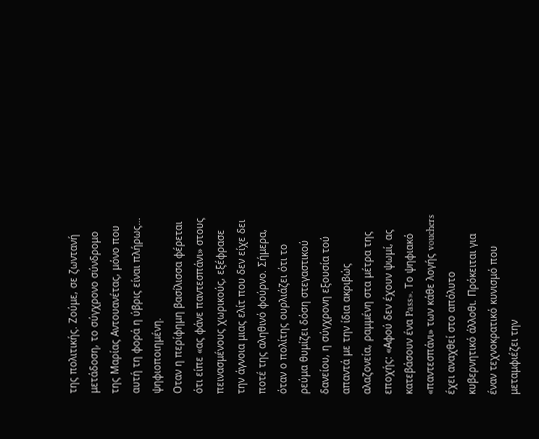της πολιτικής. Ζούμε, σε ζωντανή μετάδοση, το σύγχρονο σύνδρομο της Μαρίας Αντουανέτας, μόνο που αυτή τη φορά η ύβρις είναι πλήρως… ψηφιοποιημένη.
Οταν η περίφημη βασίλισσα φέρεται ότι είπε «ας φάνε παντεσπάνι» στους πεινασμένους χωρικούς, εξέφρασε την άγνοια μιας ελίτ που δεν είχε δει ποτέ της αληθινό φούρνο. Σήμερα, όταν ο πολίτης ουρλιάζει ότι το ρεύμα θυμίζει δόση στεγαστικού δανείου, η σύγχρονη εξουσία τού απαντά με την ίδια ακριβώς αλαζονεία, ραμμένη στα μέτρα της εποχής: «Αφού δεν έχουν ψωμί, ας κατεβάσουν ένα Pass». Το ψηφιακό «παντεσπάνι» των κάθε λογής vouchers έχει αναχθεί στο απόλυτο κυβερνητικό άλλοθι. Πρόκειται για έναν τεχνοκρατικό κυνισμό που μεταμφιέζει την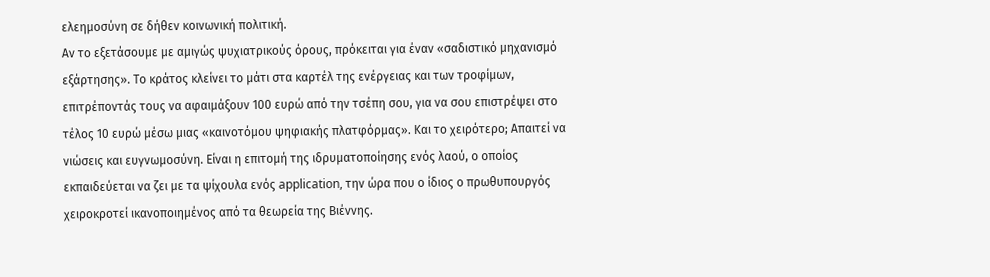ελεημοσύνη σε δήθεν κοινωνική πολιτική.
Αν το εξετάσουμε με αμιγώς ψυχιατρικούς όρους, πρόκειται για έναν «σαδιστικό μηχανισμό εξάρτησης». Το κράτος κλείνει το μάτι στα καρτέλ της ενέργειας και των τροφίμων, επιτρέποντάς τους να αφαιμάξουν 100 ευρώ από την τσέπη σου, για να σου επιστρέψει στο τέλος 10 ευρώ μέσω μιας «καινοτόμου ψηφιακής πλατφόρμας». Και το χειρότερο; Απαιτεί να νιώσεις και ευγνωμοσύνη. Είναι η επιτομή της ιδρυματοποίησης ενός λαού, ο οποίος εκπαιδεύεται να ζει με τα ψίχουλα ενός application, την ώρα που ο ίδιος ο πρωθυπουργός χειροκροτεί ικανοποιημένος από τα θεωρεία της Βιέννης.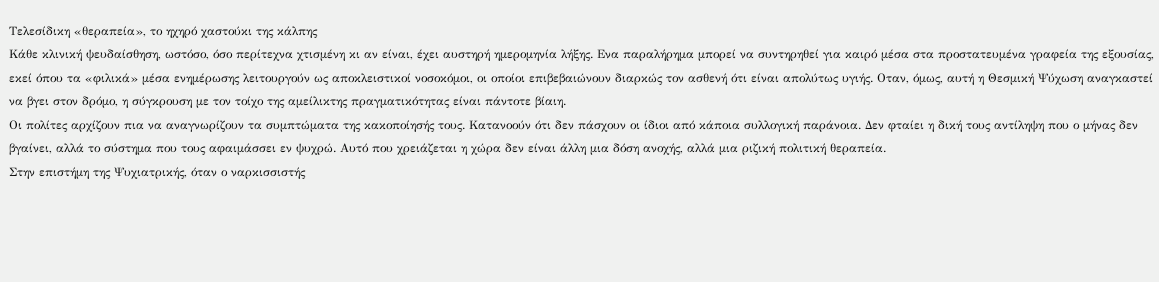Τελεσίδικη «θεραπεία», το ηχηρό χαστούκι της κάλπης
Κάθε κλινική ψευδαίσθηση, ωστόσο, όσο περίτεχνα χτισμένη κι αν είναι, έχει αυστηρή ημερομηνία λήξης. Ενα παραλήρημα μπορεί να συντηρηθεί για καιρό μέσα στα προστατευμένα γραφεία της εξουσίας, εκεί όπου τα «φιλικά» μέσα ενημέρωσης λειτουργούν ως αποκλειστικοί νοσοκόμοι, οι οποίοι επιβεβαιώνουν διαρκώς τον ασθενή ότι είναι απολύτως υγιής. Οταν, όμως, αυτή η Θεσμική Ψύχωση αναγκαστεί να βγει στον δρόμο, η σύγκρουση με τον τοίχο της αμείλικτης πραγματικότητας είναι πάντοτε βίαιη.
Οι πολίτες αρχίζουν πια να αναγνωρίζουν τα συμπτώματα της κακοποίησής τους. Κατανοούν ότι δεν πάσχουν οι ίδιοι από κάποια συλλογική παράνοια. Δεν φταίει η δική τους αντίληψη που ο μήνας δεν βγαίνει, αλλά το σύστημα που τους αφαιμάσσει εν ψυχρώ. Αυτό που χρειάζεται η χώρα δεν είναι άλλη μια δόση ανοχής, αλλά μια ριζική πολιτική θεραπεία.
Στην επιστήμη της Ψυχιατρικής, όταν ο ναρκισσιστής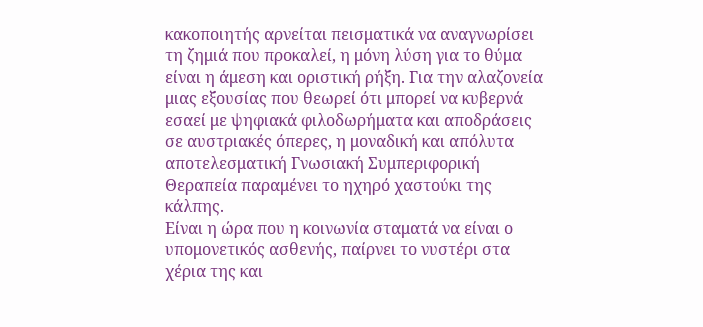κακοποιητής αρνείται πεισματικά να αναγνωρίσει τη ζημιά που προκαλεί, η μόνη λύση για το θύμα είναι η άμεση και οριστική ρήξη. Για την αλαζονεία μιας εξουσίας που θεωρεί ότι μπορεί να κυβερνά εσαεί με ψηφιακά φιλοδωρήματα και αποδράσεις σε αυστριακές όπερες, η μοναδική και απόλυτα αποτελεσματική Γνωσιακή Συμπεριφορική Θεραπεία παραμένει το ηχηρό χαστούκι της κάλπης.
Είναι η ώρα που η κοινωνία σταματά να είναι ο υπομονετικός ασθενής, παίρνει το νυστέρι στα χέρια της και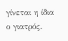γίνεται η ίδια ο γιατρός.